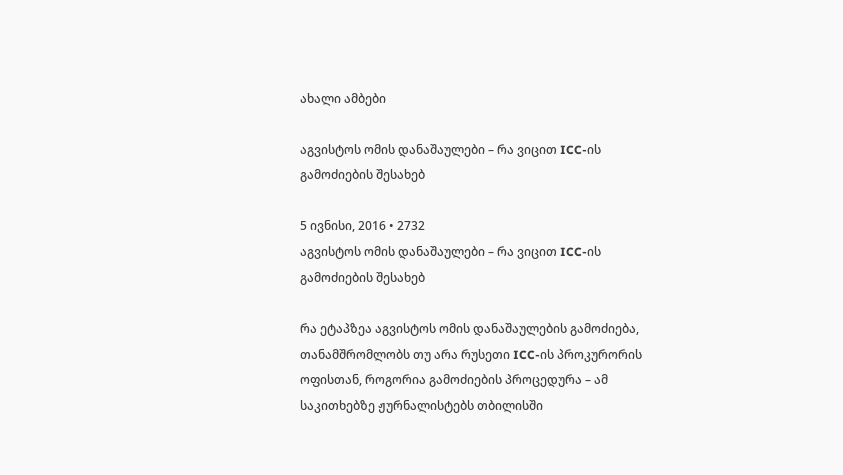ახალი ამბები

აგვისტოს ომის დანაშაულები – რა ვიცით ICC-ის გამოძიების შესახებ

5 ივნისი, 2016 • 2732
აგვისტოს ომის დანაშაულები – რა ვიცით ICC-ის გამოძიების შესახებ

რა ეტაპზეა აგვისტოს ომის დანაშაულების გამოძიება, თანამშრომლობს თუ არა რუსეთი ICC-ის პროკურორის ოფისთან, როგორია გამოძიების პროცედურა – ამ საკითხებზე ჟურნალისტებს თბილისში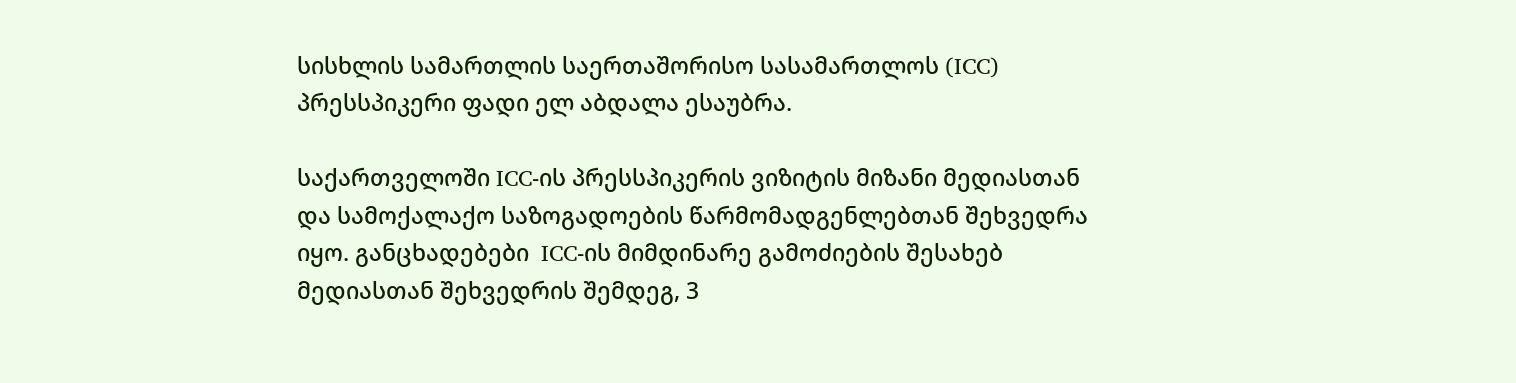სისხლის სამართლის საერთაშორისო სასამართლოს (ICC) პრესსპიკერი ფადი ელ აბდალა ესაუბრა.

საქართველოში ICC-ის პრესსპიკერის ვიზიტის მიზანი მედიასთან და სამოქალაქო საზოგადოების წარმომადგენლებთან შეხვედრა იყო. განცხადებები  ICC-ის მიმდინარე გამოძიების შესახებ მედიასთან შეხვედრის შემდეგ, 3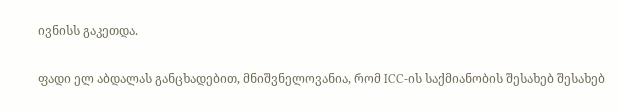ივნისს გაკეთდა.

ფადი ელ აბდალას განცხადებით, მნიშვნელოვანია, რომ ICC-ის საქმიანობის შესახებ შესახებ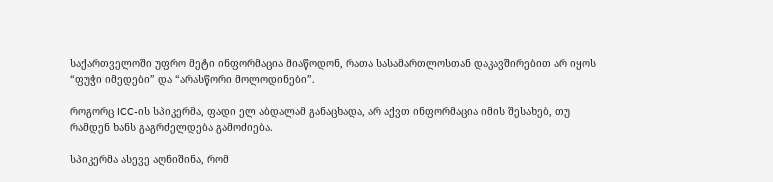საქართველოში უფრო მეტი ინფორმაცია მიაწოდონ, რათა სასამართლოსთან დაკავშირებით არ იყოს “ფუჭი იმედები” და “არასწორი მოლოდინები”.

როგორც ICC-ის სპიკერმა, ფადი ელ აბდალამ განაცხადა, არ აქვთ ინფორმაცია იმის შესახებ, თუ რამდენ ხანს გაგრძელდება გამოძიება.

სპიკერმა ასევე აღნიშინა, რომ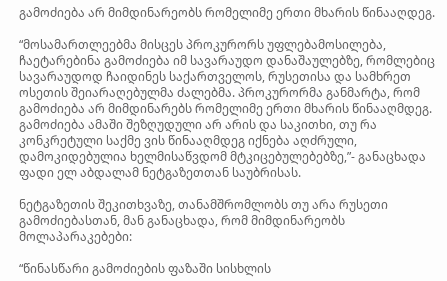გამოძიება არ მიმდინარეობს რომელიმე ერთი მხარის წინააღდეგ.

“მოსამართლეებმა მისცეს პროკურორს უფლებამოსილება, ჩაეტარებინა გამოძიება იმ სავარაუდო დანაშაულებზე, რომლებიც სავარაუდოდ ჩაიდინეს საქართველოს, რუსეთისა და სამხრეთ ოსეთის შეიარაღებულმა ძალებმა. პროკურორმა განმარტა, რომ გამოძიება არ მიმდინარებს რომელიმე ერთი მხარის წინააღმდეგ. გამოძიება ამაში შეზღუდული არ არის და საკითხი, თუ რა კონკრეტული საქმე ვის წინააღმდეგ იქნება აღძრული, დამოკიდებულია ხელმისაწვდომ მტკიცებულებებზე,”- განაცხადა ფადი ელ აბდალამ ნეტგაზეთთან საუბრისას.

ნეტგაზეთის შეკითხვაზე, თანამშრომლობს თუ არა რუსეთი გამოძიებასთან, მან განაცხადა, რომ მიმდინარეობს მოლაპარაკებები:

“წინასწარი გამოძიების ფაზაში სისხლის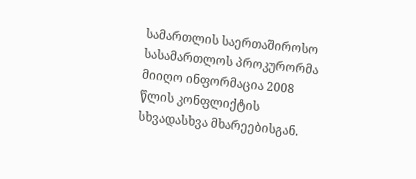სამართლის საერთაშიროსო სასამართლოს პროკურორმა მიიღო ინფორმაცია 2008 წლის კონფლიქტის სხვადასხვა მხარეებისგან.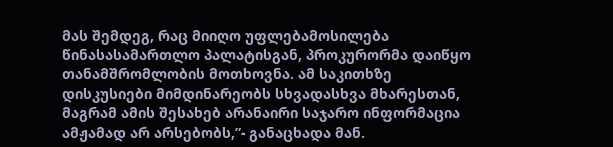მას შემდეგ, რაც მიიღო უფლებამოსილება წინასასამართლო პალატისგან, პროკურორმა დაიწყო თანამშრომლობის მოთხოვნა. ამ საკითხზე დისკუსიები მიმდინარეობს სხვადასხვა მხარესთან, მაგრამ ამის შესახებ არანაირი საჯარო ინფორმაცია ამჟამად არ არსებობს,”- განაცხადა მან.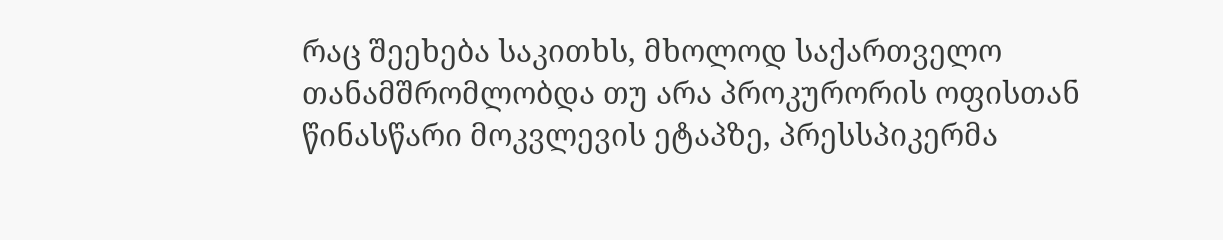რაც შეეხება საკითხს, მხოლოდ საქართველო თანამშრომლობდა თუ არა პროკურორის ოფისთან წინასწარი მოკვლევის ეტაპზე, პრესსპიკერმა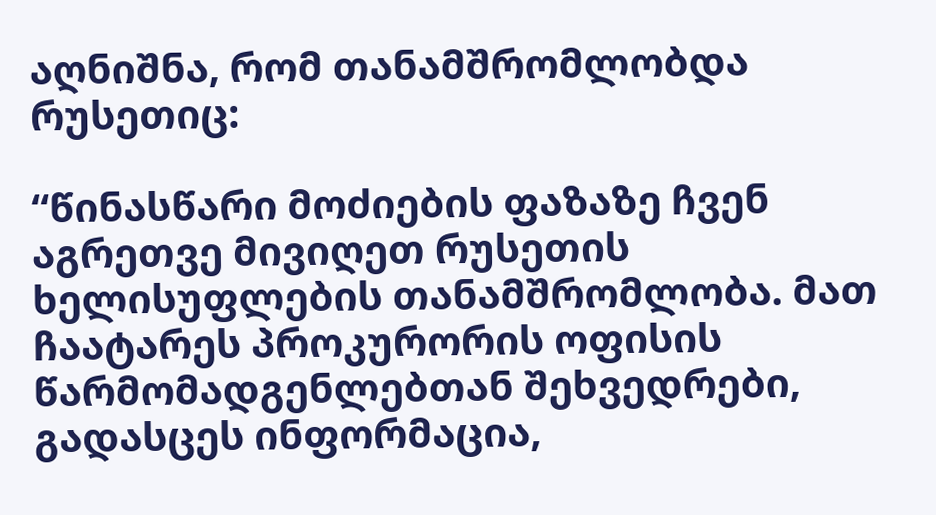აღნიშნა, რომ თანამშრომლობდა რუსეთიც:

“წინასწარი მოძიების ფაზაზე ჩვენ აგრეთვე მივიღეთ რუსეთის ხელისუფლების თანამშრომლობა. მათ ჩაატარეს პროკურორის ოფისის წარმომადგენლებთან შეხვედრები, გადასცეს ინფორმაცია,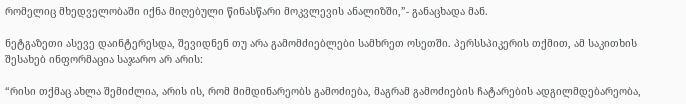რომელიც მხედველობაში იქნა მიღებული წინასწარი მოკვლევის ანალიზში,”- განაცხადა მან.

ნეტგაზეთი ასევე დაინტერესდა, შევიდნენ თუ არა გამომძიებლები სამხრეთ ოსეთში. პერსსპიკერის თქმით, ამ საკითხის შესახებ ინფორმაცია საჯარო არ არის:

“რისი თქმაც ახლა შემიძლია, არის ის, რომ მიმდინარეობს გამოძიება, მაგრამ გამოძიების ჩატარების ადგილმდებარეობა,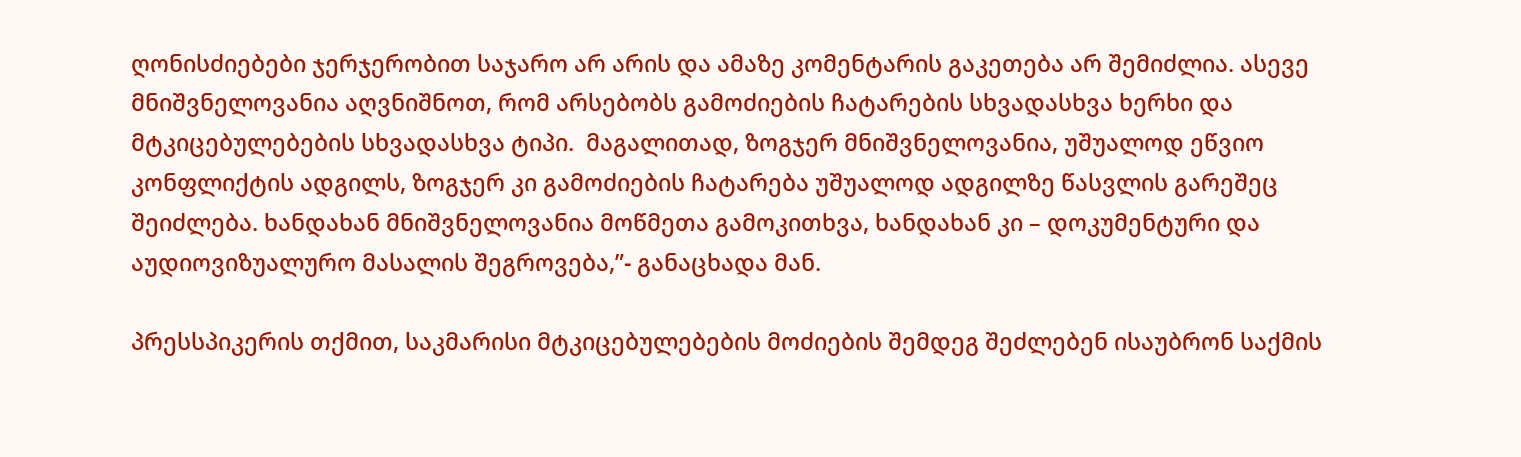ღონისძიებები ჯერჯერობით საჯარო არ არის და ამაზე კომენტარის გაკეთება არ შემიძლია. ასევე მნიშვნელოვანია აღვნიშნოთ, რომ არსებობს გამოძიების ჩატარების სხვადასხვა ხერხი და მტკიცებულებების სხვადასხვა ტიპი.  მაგალითად, ზოგჯერ მნიშვნელოვანია, უშუალოდ ეწვიო კონფლიქტის ადგილს, ზოგჯერ კი გამოძიების ჩატარება უშუალოდ ადგილზე წასვლის გარეშეც შეიძლება. ხანდახან მნიშვნელოვანია მოწმეთა გამოკითხვა, ხანდახან კი – დოკუმენტური და აუდიოვიზუალურო მასალის შეგროვება,”- განაცხადა მან.

პრესსპიკერის თქმით, საკმარისი მტკიცებულებების მოძიების შემდეგ შეძლებენ ისაუბრონ საქმის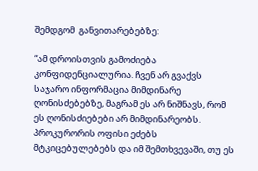შემდგომ  განვითარებებზე:

“ამ დროისთვის გამოძიება კონფიდენციალურია. ჩვენ არ გვაქვს საჯარო ინფორმაცია მიმდინარე ღონისძებებზე, მაგრამ ეს არ ნიშნავს, რომ ეს ღონისძიებები არ მიმდინარეობს. პროკურორის ოფისი ეძებს მტკიცებულებებს და იმ შემთხვევაში, თუ ეს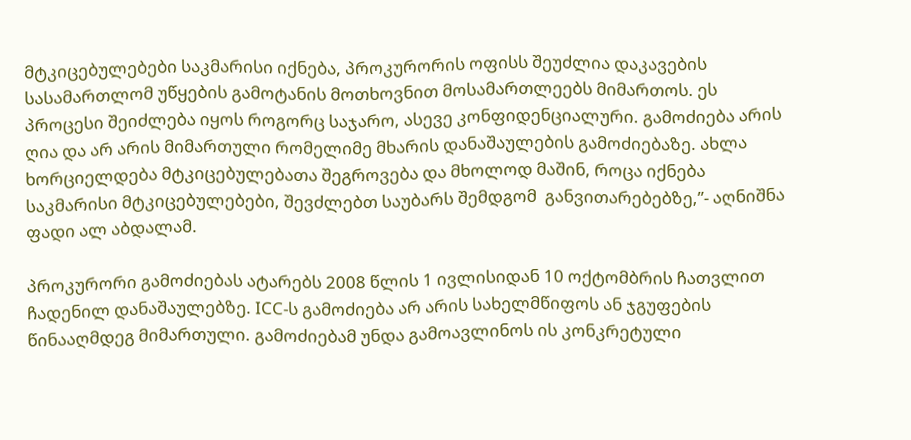მტკიცებულებები საკმარისი იქნება, პროკურორის ოფისს შეუძლია დაკავების სასამართლომ უწყების გამოტანის მოთხოვნით მოსამართლეებს მიმართოს. ეს პროცესი შეიძლება იყოს როგორც საჯარო, ასევე კონფიდენციალური. გამოძიება არის ღია და არ არის მიმართული რომელიმე მხარის დანაშაულების გამოძიებაზე. ახლა ხორციელდება მტკიცებულებათა შეგროვება და მხოლოდ მაშინ, როცა იქნება საკმარისი მტკიცებულებები, შევძლებთ საუბარს შემდგომ  განვითარებებზე,”- აღნიშნა ფადი ალ აბდალამ.

პროკურორი გამოძიებას ატარებს 2008 წლის 1 ივლისიდან 10 ოქტომბრის ჩათვლით ჩადენილ დანაშაულებზე. ICC-ს გამოძიება არ არის სახელმწიფოს ან ჯგუფების წინააღმდეგ მიმართული. გამოძიებამ უნდა გამოავლინოს ის კონკრეტული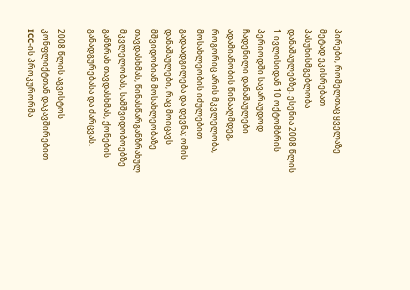პირები, რომელთაც ყველაზე მეტად ეკისრებათ პასუხისმგებლობა დანაშაულებზე. ესენია 2008 წლის 1 ივლისიდან 10 ოქტომბრის პერიოდში სავარაუდოდ ჩადენილი დანაშაულები ადამიანობის წინააღმდეგ, როგორიც არის მკვლელობა, მოსახლეობის იძულებით გადაადგილება და დევნა; ომის დანაშაულები, რაც მოიცავს მშვიდობიან მოსახლეობაზე თავდასხმას, წინასწარგანზრახულ მკვლელობას, სამშვიდობოებზე განზრახ თავდასხმას, ქონების განადგურებასა და ძარცვას.

2008 წლის აგვისტოს კონფლიქტთან დაკავშირებით ICC-ის პროკურორმა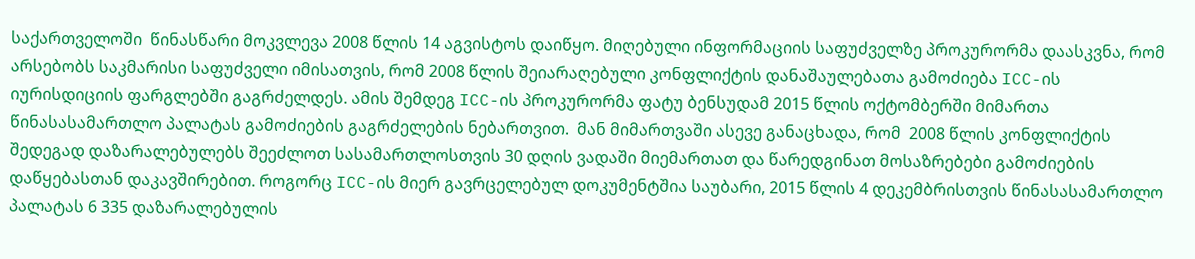საქართველოში  წინასწარი მოკვლევა 2008 წლის 14 აგვისტოს დაიწყო. მიღებული ინფორმაციის საფუძველზე პროკურორმა დაასკვნა, რომ არსებობს საკმარისი საფუძველი იმისათვის, რომ 2008 წლის შეიარაღებული კონფლიქტის დანაშაულებათა გამოძიება ICC-ის იურისდიციის ფარგლებში გაგრძელდეს. ამის შემდეგ ICC-ის პროკურორმა ფატუ ბენსუდამ 2015 წლის ოქტომბერში მიმართა წინასასამართლო პალატას გამოძიების გაგრძელების ნებართვით.  მან მიმართვაში ასევე განაცხადა, რომ  2008 წლის კონფლიქტის შედეგად დაზარალებულებს შეეძლოთ სასამართლოსთვის 30 დღის ვადაში მიემართათ და წარედგინათ მოსაზრებები გამოძიების დაწყებასთან დაკავშირებით. როგორც ICC-ის მიერ გავრცელებულ დოკუმენტშია საუბარი, 2015 წლის 4 დეკემბრისთვის წინასასამართლო პალატას 6 335 დაზარალებულის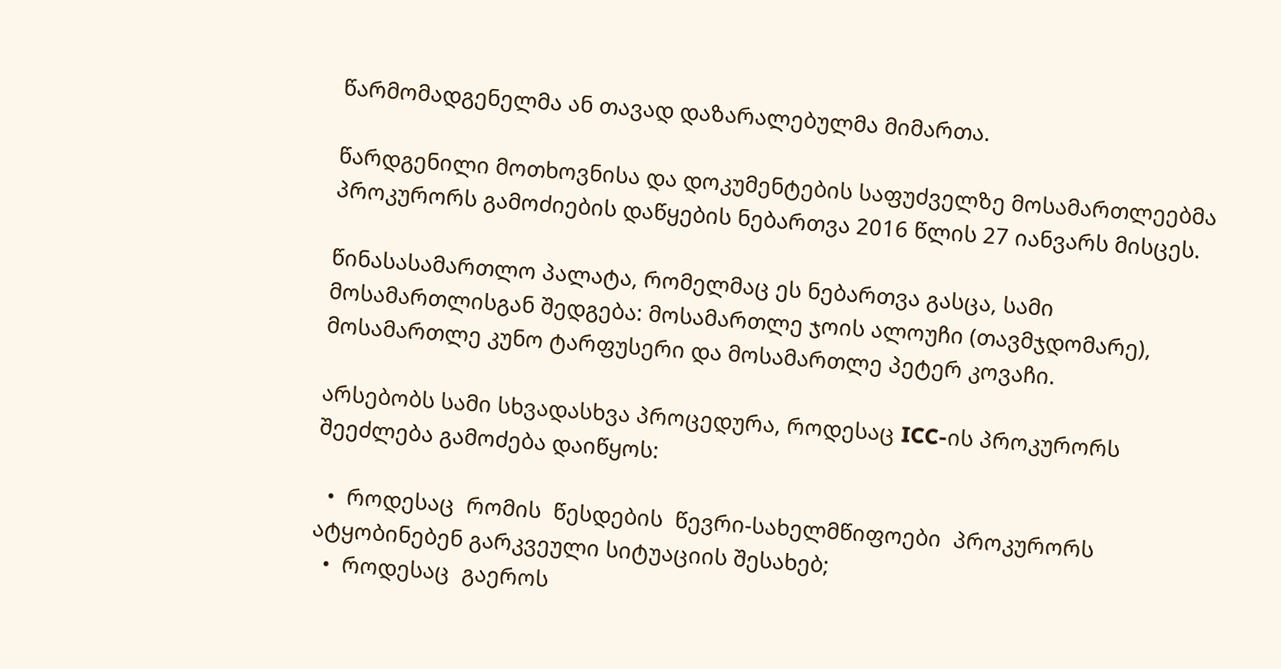წარმომადგენელმა ან თავად დაზარალებულმა მიმართა.

წარდგენილი მოთხოვნისა და დოკუმენტების საფუძველზე მოსამართლეებმა პროკურორს გამოძიების დაწყების ნებართვა 2016 წლის 27 იანვარს მისცეს.

წინასასამართლო პალატა, რომელმაც ეს ნებართვა გასცა, სამი მოსამართლისგან შედგება: მოსამართლე ჯოის ალოუჩი (თავმჯდომარე), მოსამართლე კუნო ტარფუსერი და მოსამართლე პეტერ კოვაჩი.

არსებობს სამი სხვადასხვა პროცედურა, როდესაც ICC-ის პროკურორს შეეძლება გამოძება დაიწყოს:

  •  როდესაც  რომის  წესდების  წევრი-სახელმწიფოები  პროკურორს  ატყობინებენ გარკვეული სიტუაციის შესახებ;
  •  როდესაც  გაეროს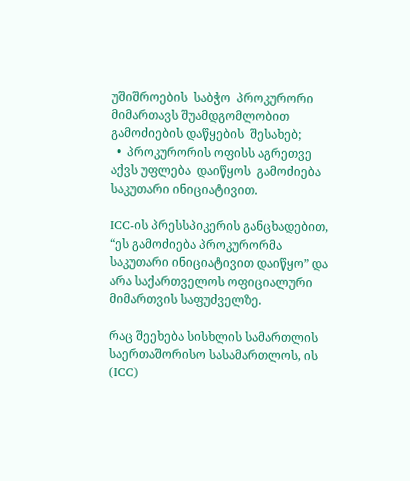უშიშროების  საბჭო  პროკურორი მიმართავს შუამდგომლობით გამოძიების დაწყების  შესახებ;
  •  პროკურორის ოფისს აგრეთვე აქვს უფლება  დაიწყოს  გამოძიება  საკუთარი ინიციატივით.

ICC-ის პრესსპიკერის განცხადებით, “ეს გამოძიება პროკურორმა საკუთარი ინიციატივით დაიწყო” და არა საქართველოს ოფიციალური მიმართვის საფუძველზე.

რაც შეეხება სისხლის სამართლის საერთაშორისო სასამართლოს, ის (ICC)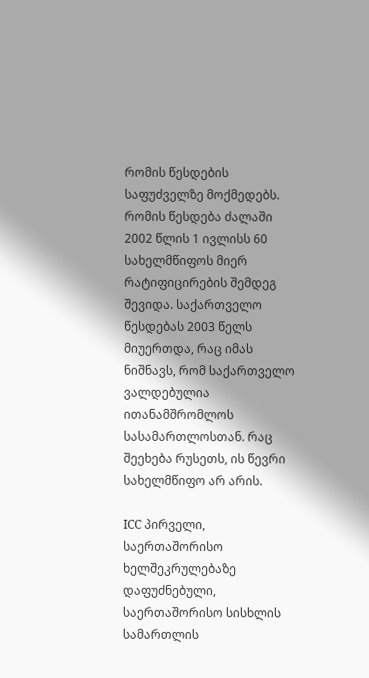რომის წესდების საფუძველზე მოქმედებს. რომის წესდება ძალაში  2002 წლის 1 ივლისს 60 სახელმწიფოს მიერ რატიფიცირების შემდეგ შევიდა. საქართველო წესდებას 2003 წელს მიუერთდა, რაც იმას ნიშნავს, რომ საქართველო ვალდებულია ითანამშრომლოს სასამართლოსთან. რაც შეეხება რუსეთს, ის წევრი სახელმწიფო არ არის.

ICC პირველი, საერთაშორისო ხელშეკრულებაზე დაფუძნებული, საერთაშორისო სისხლის სამართლის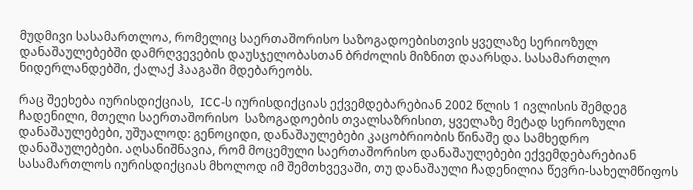მუდმივი სასამართლოა, რომელიც საერთაშორისო საზოგადოებისთვის ყველაზე სერიოზულ დანაშაულებებში დამრღვევების დაუსჯელობასთან ბრძოლის მიზნით დაარსდა. სასამართლო ნიდერლანდებში, ქალაქ ჰააგაში მდებარეობს.

რაც შეეხება იურისდიქციას,  ICC-ს იურისდიქციას ექვემდებარებიან 2002 წლის 1 ივლისის შემდეგ ჩადენილი, მთელი საერთაშორისო  საზოგადოების თვალსაზრისით, ყველაზე მეტად სერიოზული დანაშაულებები, უშუალოდ: გენოციდი, დანაშაულებები კაცობრიობის წინაშე და სამხედრო დანაშაულებები. აღსანიშნავია, რომ მოცემული საერთაშორისო დანაშაულებები ექვემდებარებიან სასამართლოს იურისდიქციას მხოლოდ იმ შემთხვევაში, თუ დანაშაული ჩადენილია წევრი-სახელმწიფოს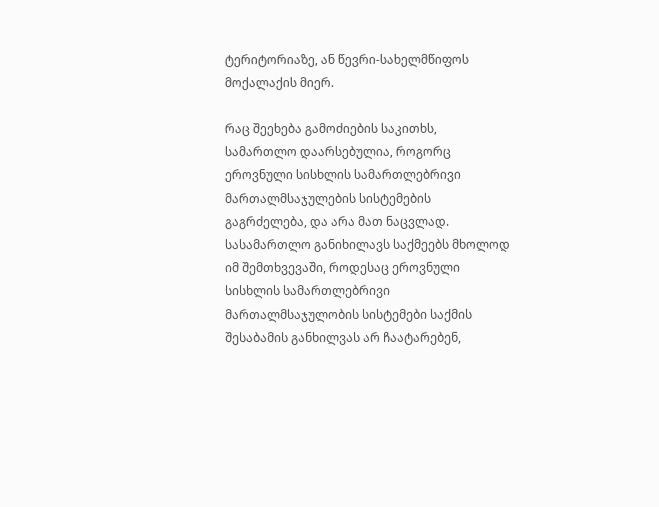ტერიტორიაზე, ან წევრი-სახელმწიფოს მოქალაქის მიერ.

რაც შეეხება გამოძიების საკითხს, სამართლო დაარსებულია, როგორც ეროვნული სისხლის სამართლებრივი მართალმსაჯულების სისტემების გაგრძელება, და არა მათ ნაცვლად. სასამართლო განიხილავს საქმეებს მხოლოდ იმ შემთხვევაში, როდესაც ეროვნული სისხლის სამართლებრივი მართალმსაჯულობის სისტემები საქმის შესაბამის განხილვას არ ჩაატარებენ,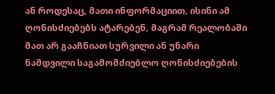ან როდესაც, მათი ინფორმაციით, ისინი ამ ღონისძიებებს ატარებენ, მაგრამ რეალობაში მათ არ გააჩნიათ სურვილი ან უნარი ნამდვილი საგამომძიებლო ღონისძიებების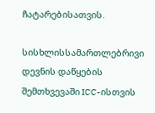ჩატარებისათვის.

სისხლისსამართლებრივი დევნის დაწყების შემთხვევაში ICC-ისთვის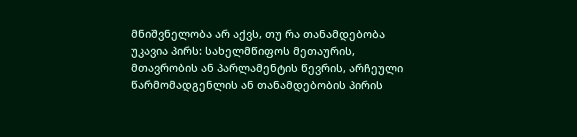მნიშვნელობა არ აქვს, თუ რა თანამდებობა უკავია პირს: სახელმწიფოს მეთაურის, მთავრობის ან პარლამენტის წევრის, არჩეული წარმომადგენლის ან თანამდებობის პირის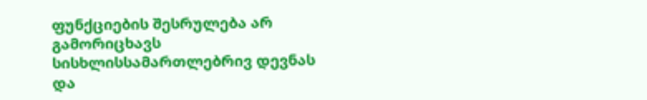ფუნქციების შესრულება არ გამორიცხავს სისხლისსამართლებრივ დევნას და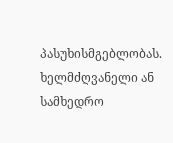პასუხისმგებლობას. ხელმძღვანელი ან სამხედრო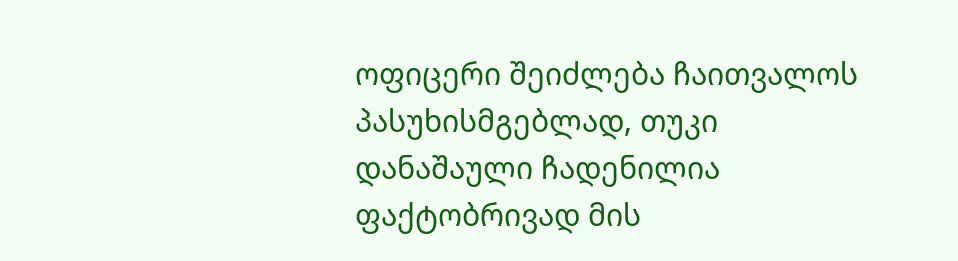ოფიცერი შეიძლება ჩაითვალოს პასუხისმგებლად, თუკი დანაშაული ჩადენილია ფაქტობრივად მის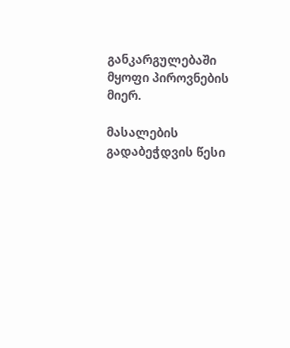განკარგულებაში მყოფი პიროვნების მიერ.

მასალების გადაბეჭდვის წესი